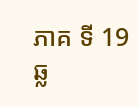ភាគ ទី 19
ឆ្ល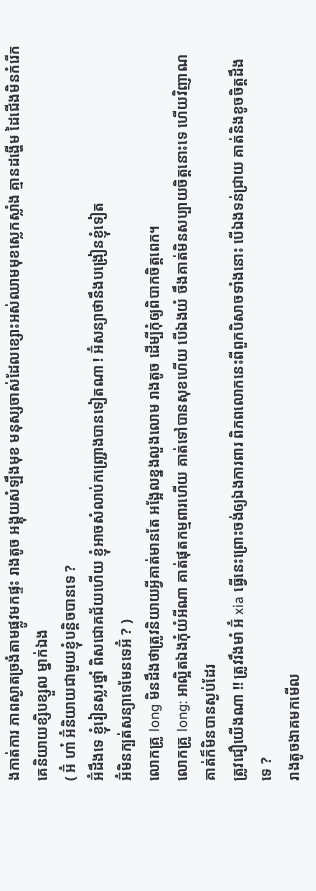ងកាត់ការ ភាពស្ងាតច្រងំតាមផ្លូវមកផ្ទះ រាងតូច អង្គុយសំឡឹងមុខ មនុស្សចាស់ដែលខ្សោះអស់ឈាមមុខស្លេកស្លាំង គ្មានដង្ហើម ដៃជើងមិនកំរើក គេនិយាយខ្សិបខ្សួល ម្នាក់ឯង
( អ៊ំ ហា៎ អ៊ំនិយាយជាមួយខ្ញុំបន្តិចបានទេ ?
អ៊ំដឹងទេ ខ្ញុំរៀនស្លរថ្នាំ ពិសជោគជ័យហើយ ខ្ញុំអាចសំលាប់កញ្រ្ជោងបានទៀតណា ! អ៊ំសន្យាថានឹងបង្រៀនខ្ញុំទៀត
អ៊ំមិនក្បត់សន្យាទេមែនទេអ៊ំ ? )
លោកគ្រូ long មិនដឹងថាត្រូវនិយាយអ្វីគាត់មានតែ អង្អែលខ្នងលួងលោម រាងតូច ដើម្បីកុំឲ្យពិបាកចិត្តពេក។
លោកគ្រូ long: អាល្អិតឯងកុំយំអីណា គាត់ផុតកម្មពារហើយ គាត់ទៅបានសុខហើយ បើឯងយំ ចឹងគាត់មិនសប្បាយចិត្តនោះទេ ហើយវិញាណគាត់ក៏មិនបានស្ងប់ដែរ
ត្រូវជឿយើងណា !! ត្រូវរឹងមាំ អ៊ំ xia ធ្វើនេះព្រោះចង់ឲ្យឯងការពារ ពិភពលោកនេះពីពួកបិសាចទាំងនោះ បើឯងទន់ជ្រាយ គាត់និងខូចចិត្តដឹងទេ ?
រាងតូចងាគមកមើល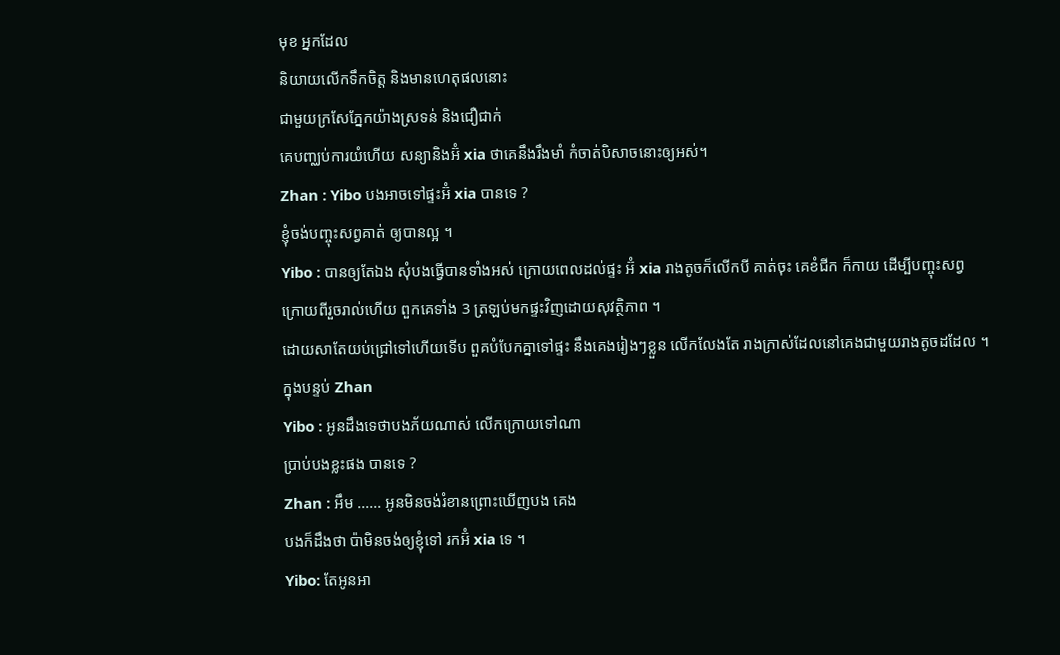មុខ អ្នកដែល
និយាយលើកទឹកចិត្ត និងមានហេតុផលនោះ
ជាមួយក្រសែភ្នែកយ៉ាងស្រទន់ និងជឿជាក់
គេបញ្ឈប់ការយំហើយ សន្យានិងអ៊ំ xia ថាគេនឹងរឹងមាំ កំចាត់បិសាចនោះឲ្យអស់។
Zhan : Yibo បងអាចទៅផ្ទះអ៊ំ xia បានទេ ?
ខ្ញុំចង់បញ្ចុះសព្វគាត់ ឲ្យបានល្អ ។
Yibo : បានឲ្យតែឯង សុំបងធ្វើបានទាំងអស់ ក្រោយពេលដល់ផ្ទះ អ៊ំ xia រាងតូចក៏លើកបី គាត់ចុះ គេខំជីក ក៏កាយ ដើម្បីបញ្ចុះសព្វ
ក្រោយពីរួចរាល់ហើយ ពួកគេទាំង 3 ត្រឡប់មកផ្ទះវិញដោយសុវត្ថិភាព ។
ដោយសាតែយប់ជ្រៅទៅហើយទើប ពួគបំបែកគ្នាទៅផ្ទះ នឹងគេងរៀងៗខ្លួន លើកលែងតែ រាងក្រាស់ដែលនៅគេងជាមួយរាងតូចដដែល ។
ក្នុងបន្ទប់ Zhan
Yibo : អូនដឹងទេថាបងភ័យណាស់ លើកក្រោយទៅណា
ប្រាប់បងខ្លះផង បានទេ ?
Zhan : អឹម ...... អូនមិនចង់រំខានព្រោះឃើញបង គេង
បងក៏ដឹងថា ប៉ាមិនចង់ឲ្យខ្ញុំទៅ រកអ៊ំ xia ទេ ។
Yibo: តែអូនអា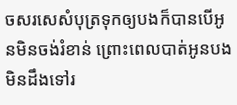ចសរសេសំបុត្រទុកឲ្យបងក៏បានបើអូនមិនចង់រំខាន់ ព្រោះពេលបាត់អូនបង មិនដឹងទៅរ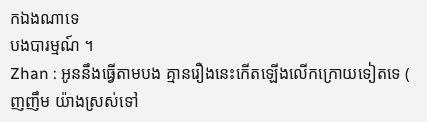កឯងណាទេ
បងបារម្មណ៍ ។
Zhan : អូននឹងធ្វើតាមបង គ្មានរឿងនេះកើតឡើងលើកក្រោយទៀតទេ ( ញញឹម យ៉ាងស្រស់ទៅ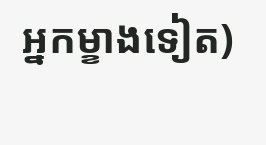អ្នកម្ខាងទៀត)